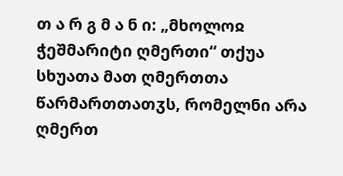თ ა რ გ მ ა ნ ი: „მხოლოჲ ჭეშმარიტი ღმერთი“ თქუა სხუათა მათ ღმერთთა წარმართთათჳს, რომელნი არა ღმერთ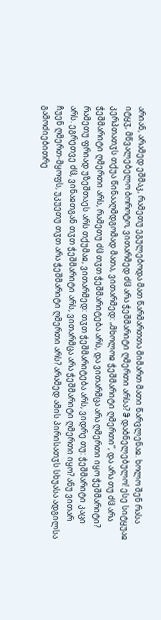არიან, არამედ ეშმაკ, რამეთუ ეგულებოდა მათ წარმართთა მიმართ მათი წარვლენაჲ. ხოლო შენ რასა იტყჳ, მწვალებელო ბოროტო, ვითარმედ ძჱ არა ჭეშმარიტი ღმერთი არსა? ჵ დაბნელებულო! ესე სიტყუაჲ კერპთათჳს თქუა წინააღმდგომად მათა, ვითარმედ: „მხოლოჲ ჭეშმარიტი ღმერთი“, და არა თუ ძჱ არა ჭეშმარიტი ღმერთი არს, რამეთუ ძჱ თჳთ ჭეშმარიტება არს, და ვითარმცა არა ღმერთი იყო ჭეშმარიტი? რამეთუ ფრიად უზეშთაეს არს თქუმაჲ, ვითარმედ: თჳთ ჭეშმარიტება არს, ვიდრე თუ: ჭეშმარიტი კაცი არს. ეგრეთვე ძჱ, ვინაჲთგან თჳთ ჭეშმარიტი არს, ვითარმცა არა ჭეშმარიტი ღმერთი იყო? ანუ ვითარ ჩუენ ღმერთ-მყოფს, უკუეთუ თჳთ არა ჭეშმარიტი ღმერთი არს? არამედ ამის პირისათჳს სხუასა ადგილსა გამოძიებითრე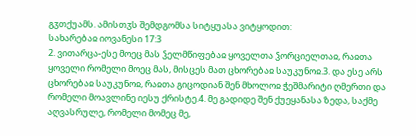გჳთქუამს. ამისთჳს შემდგომსა სიტყუასა ვიტყოდით:
სახარებაჲ იოვანესი 17:3
2. ვითარცა-ესე მოეც მას ჴელმწიფებაჲ ყოველთა ჴორციელთაჲ, რაჲთა ყოველი რომელი მოეც მას, მისცეს მათ ცხორებაჲ საუკუნოჲ.3. და ესე არს ცხორებაჲ საუკუნოჲ, რაჲთა გიცოდიან შენ მხოლოჲ ჭეშმარიტი ღმერთი და რომელი მოავლინე იესუ ქრისტე.4. მე გადიდე შენ ქუეყანასა ზედა, საქმე აღვასრულე, რომელი მომეც მე,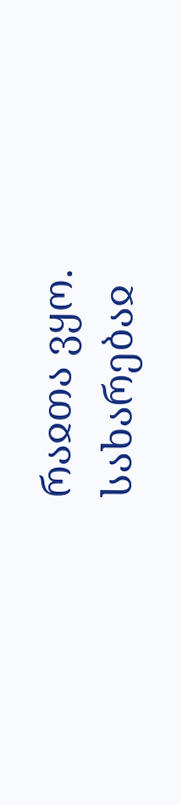რაჲთა ვყო.
სახარებაჲ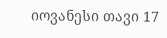იოვანესი თავი 17